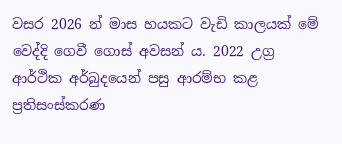වසර 2026 න් මාස හයකට වැඩි කාලයක් මේ වෙද්දි ගෙවී ගොස් අවසන් ය. 2022 උග්‍ර ආර්ථික අර්බුදයෙන් පසු ආරම්භ කළ ප්‍රතිසංස්කරණ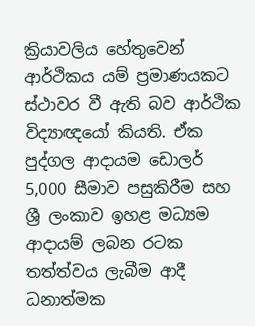ක්‍රියාවලිය හේතුවෙන් ආර්ථිකය යම් ප්‍රමාණයකට ස්ථාවර වී ඇති බව ආර්ථික විද්‍යාඥයෝ කියති. ඒක පුද්ගල ආදායම ඩොලර් 5,000 සීමාව පසුකිරීම සහ ශ්‍රී ලංකාව ඉහළ මධ්‍යම ආදායම් ලබන රටක තත්ත්වය ලැබීම ආදී ධනාත්මක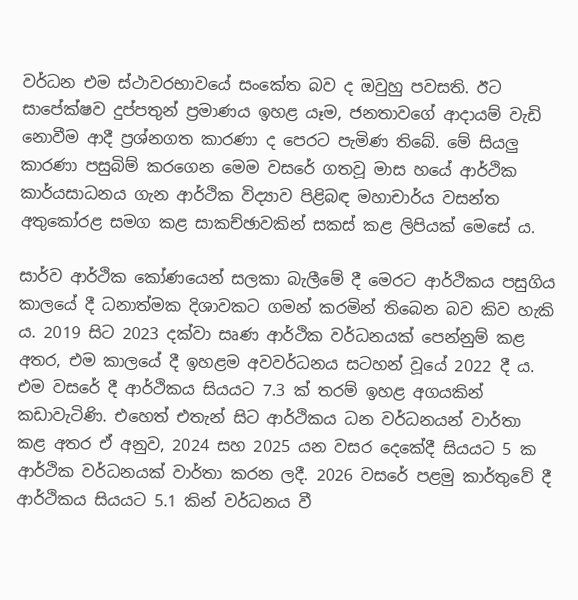වර්ධන එම ස්ථාවරභාවයේ සංකේත බව ද ඔවුහු පවසති. ඊට සාපේක්ෂව දුප්පතුන් ප්‍රමාණය ඉහළ යෑම, ජනතාවගේ ආදායම් වැඩි නොවීම ආදී ප්‍රශ්නගත කාරණා ද පෙරට පැමිණ තිබේ. මේ සියලු කාරණා පසුබිම් කරගෙන මෙම වසරේ ගතවූ මාස හයේ ආර්ථික කාර්යසාධනය ගැන ආර්ථික විද්‍යාව පිළිබඳ මහාචාර්ය වසන්ත අතුකෝරළ සමග කළ සාකච්ඡාවකින් සකස් කළ ලිපියක් මෙසේ ය.

සාර්ව ආර්ථික කෝණයෙන් සලකා බැලීමේ දී මෙරට ආර්ථිකය පසුගිය කාලයේ දී ධනාත්මක දිශාවකට ගමන් කරමින් තිබෙන බව කිව හැකි ය. 2019 සිට 2023 දක්වා සෘණ ආර්ථික වර්ධනයක් පෙන්නුම් කළ අතර, එම කාලයේ දී ඉහළම අවවර්ධනය සටහන් වූයේ 2022 දී ය. එම වසරේ දී ආර්ථිකය සියයට 7.3 ක් තරම් ඉහළ අගයකින් කඩාවැටිණි. එහෙත් එතැන් සිට ආර්ථිකය ධන වර්ධනයන් වාර්තා කළ අතර ඒ අනුව, 2024 සහ 2025 යන වසර දෙකේදී සියයට 5 ක ආර්ථික වර්ධනයක් වාර්තා කරන ලදී. 2026 වසරේ පළමු කාර්තුවේ දී ආර්ථිකය සියයට 5.1 කින් වර්ධනය වී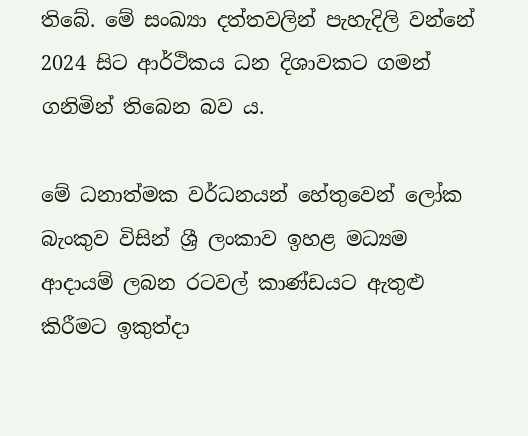තිබේ. මේ සංඛ්‍යා දත්තවලින් පැහැදිලි වන්නේ 2024 සිට ආර්ථිකය ධන දිශාවකට ගමන් ගනිමින් තිබෙන බව ය.

මේ ධනාත්මක වර්ධනයන් හේතුවෙන් ලෝක බැංකුව විසින් ශ්‍රී ලංකාව ඉහළ මධ්‍යම ආදායම් ලබන රටවල් කාණ්ඩයට ඇතුළු කිරීමට ඉකුත්දා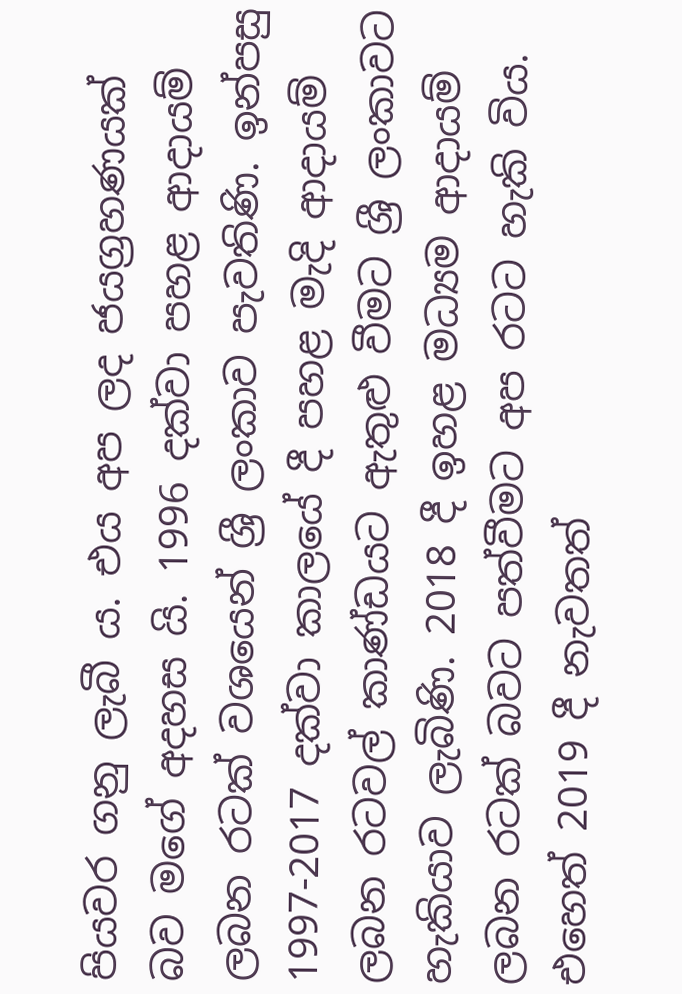පියවර ගනු ලැබී ය. එය අප ලද ජයග්‍රහණයක් බව මගේ අදහස යි. 1996 දක්වා පහළ ආදායම් ලබන රටක් වශයෙන් ශ්‍රී ලංකාව පැවතිණි. ඉන්පසු 1997-2017 දක්වා කාලයේ දී පහළ මැදි ආදායම් ලබන රටවල් කාණ්ඩයට ඇතුළු වීමට ශ්‍රී ලංකාවට හැකියාව ලැබිණි. 2018 දී ඉහළ මධ්‍යම ආදායම් ලබන රටක් බවට පත්වීමට අප රටට හැකි විය. එහෙත් 2019 දී නැවතත්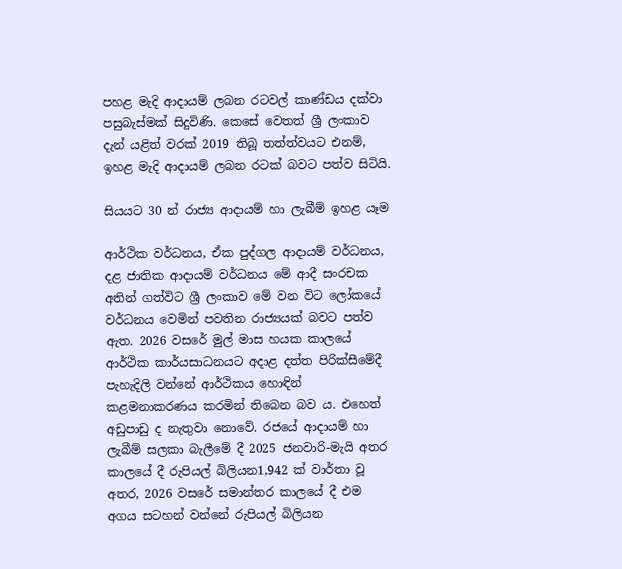පහළ මැදි ආදායම් ලබන රටවල් කාණ්ඩය දක්වා පසුබැස්මක් සිදුවිණි. කෙසේ වෙතත් ශ්‍රී ලංකාව දැන් යළිත් වරක් 2019 තිබූ තත්ත්වයට එනම්, ඉහළ මැදි ආදායම් ලබන රටක් බවට පත්ව සිටියි.

සියයට 30 න් රාජ්‍ය ආදායම් හා ලැබීම් ඉහළ යෑම

ආර්ථික වර්ධනය, ඒක පුද්ගල ආදායම් වර්ධනය, දළ ජාතික ආදායම් වර්ධනය මේ ආදී සංරචක අතින් ගත්විට ශ්‍රී ලංකාව මේ වන විට ලෝකයේ වර්ධනය වෙමින් පවතින රාජ්‍යයක් බවට පත්ව ඇත. 2026 වසරේ මුල් මාස හයක කාලයේ ආර්ථික කාර්යසාධනයට අදාළ දත්ත පිරික්සීමේදී පැහැදිලි වන්නේ ආර්ථිකය හොඳින් කළමනාකරණය කරමින් තිබෙන බව ය. එහෙත් අඩුපාඩු ද නැතුවා නොවේ. රජයේ ආදායම් හා ලැබීම් සලකා බැලීමේ දී 2025 ජනවාරි-මැයි අතර කාලයේ දී රුපියල් බිලියන1,942 ක් වාර්තා වූ අතර, 2026 වසරේ සමාන්තර කාලයේ දී එම අගය සටහන් වන්නේ රුපියල් බිලියන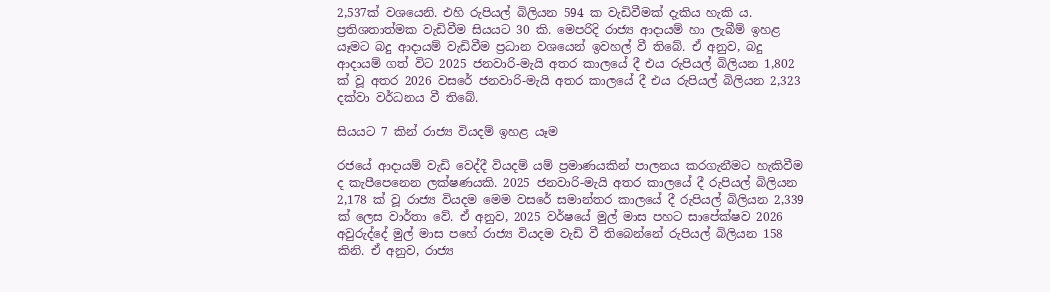2,537ක් වශයෙනි. එහි රුපියල් බිලියන 594 ක වැඩිවීමක් දැකිය හැකි ය. ප්‍රතිශතාත්මක වැඩිවීම සියයට 30 කි. මෙපරිදි රාජ්‍ය ආදායම් හා ලැබීම් ඉහළ යෑමට බදු ආදායම් වැඩිවීම ප්‍රධාන වශයෙන් ඉවහල් වී තිබේ. ඒ අනුව, බදු ආදායම් ගත් විට 2025 ජනවාරි-මැයි අතර කාලයේ දී එය රුපියල් බිලියන 1,802 ක් වූ අතර 2026 වසරේ ජනවාරි-මැයි අතර කාලයේ දී එය රුපියල් බිලියන 2,323 දක්වා වර්ධනය වී තිබේ.

සියයට 7 කින් රාජ්‍ය වියදම් ඉහළ යෑම

රජයේ ආදායම් වැඩි වෙද්දී වියදම් යම් ප්‍රමාණයකින් පාලනය කරගැනීමට හැකිවීම ද කැපීපෙනෙන ලක්ෂණයකි. 2025 ජනවාරි-මැයි අතර කාලයේ දී රුපියල් බිලියන 2,178 ක් වූ රාජ්‍ය වියදම මෙම වසරේ සමාන්තර කාලයේ දී රුපියල් බිලියන 2,339 ක් ලෙස වාර්තා වේ. ඒ අනුව, 2025 වර්ෂයේ මුල් මාස පහට සාපේක්ෂව 2026 අවුරුද්දේ මුල් මාස පහේ රාජ්‍ය වියදම වැඩි වී තිබෙන්නේ රුපියල් බිලියන 158 කිනි. ඒ අනුව, රාජ්‍ය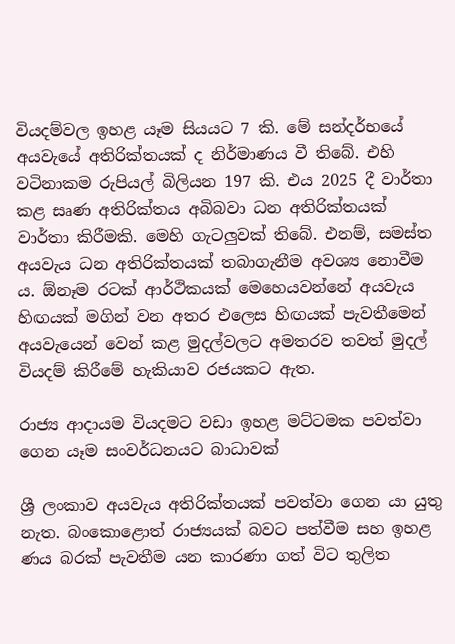වියදම්වල ඉහළ යෑම සියයට 7 කි. මේ සන්දර්භයේ අයවැයේ අතිරික්තයක් ද නිර්මාණය වී තිබේ. එහි වටිනාකම රුපියල් බිලියන 197 කි. එය 2025 දී වාර්තා කළ සෘණ අතිරික්තය අබිබවා ධන අතිරික්තයක් වාර්තා කිරීමකි. මෙහි ගැටලුවක් තිබේ. එනම්, සමස්ත අයවැය ධන අතිරික්තයක් තබාගැනීම අවශ්‍ය නොවීම ය. ඕනෑම රටක් ආර්ථිකයක් මෙහෙයවන්නේ අයවැය හිඟයක් මගින් වන අතර එලෙස හිඟයක් පැවතීමෙන් අයවැයෙන් වෙන් කළ මුදල්වලට අමතරව තවත් මුදල් වියදම් කිරීමේ හැකියාව රජයකට ඇත.

රාජ්‍ය ආදායම වියදමට වඩා ඉහළ මට්ටමක පවත්වා ගෙන යෑම සංවර්ධනයට බාධාවක්

ශ්‍රී ලංකාව අයවැය අතිරික්තයක් පවත්වා ගෙන යා යුතු නැත. බංකොළොත් රාජ්‍යයක් බවට පත්වීම සහ ඉහළ ණය බරක් පැවතීම යන කාරණා ගත් විට තුලිත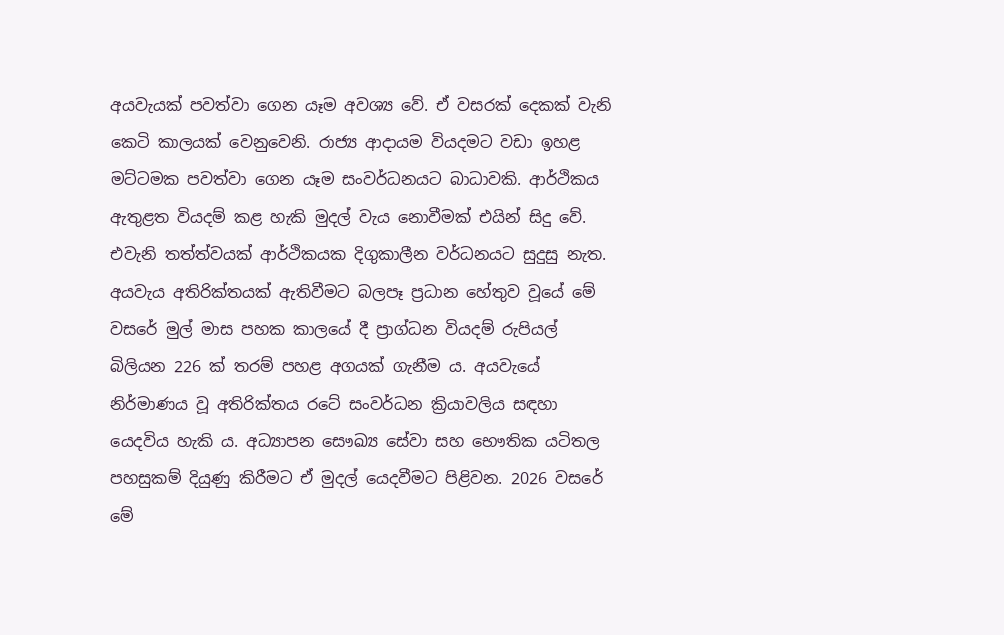අයවැයක් පවත්වා ගෙන යෑම අවශ්‍ය වේ. ඒ වසරක් දෙකක් වැනි කෙටි කාලයක් වෙනුවෙනි. රාජ්‍ය ආදායම වියදමට වඩා ඉහළ මට්ටමක පවත්වා ගෙන යෑම සංවර්ධනයට බාධාවකි. ආර්ථිකය ඇතුළත වියදම් කළ හැකි මුදල් වැය නොවීමක් එයින් සිදු වේ. එවැනි තත්ත්වයක් ආර්ථිකයක දිගුකාලීන වර්ධනයට සුදුසු නැත. අයවැය අතිරික්තයක් ඇතිවීමට බලපෑ ප්‍රධාන හේතුව වූයේ මේ වසරේ මුල් මාස පහක කාලයේ දී ප්‍රාග්ධන වියදම් රුපියල් බිලියන 226 ක් තරම් පහළ අගයක් ගැනීම ය. අයවැයේ නිර්මාණය වූ අතිරික්තය රටේ සංවර්ධන ක්‍රියාවලිය සඳහා යෙදවිය හැකි ය. අධ්‍යාපන සෞඛ්‍ය සේවා සහ භෞතික යටිතල පහසුකම් දියුණු කිරීමට ඒ මුදල් යෙදවීමට පිළිවන. 2026 වසරේ මේ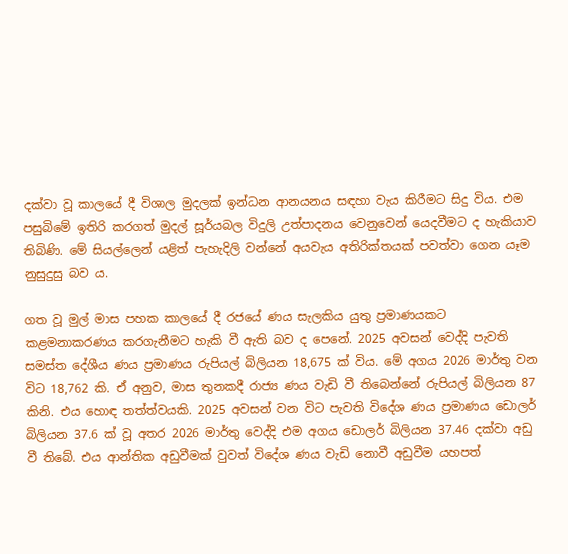දක්වා වූ කාලයේ දී විශාල මුදලක් ඉන්ධන ආනයනය සඳහා වැය කිරීමට සිදු විය. එම පසුබිමේ ඉතිරි කරගත් මුදල් සූර්යබල විදුලි උත්පාදනය වෙනුවෙන් යෙදවීමට ද හැකියාව තිබිණි. මේ සියල්ලෙන් යළිත් පැහැදිලි වන්නේ අයවැය අතිරික්තයක් පවත්වා ගෙන යෑම නුසුදුසු බව ය.

ගත වූ මුල් මාස පහක කාලයේ දී රජයේ ණය සැලකිය යුතු ප්‍රමාණයකට කළමනාකරණය කරගැනීමට හැකි වී ඇති බව ද පෙනේ. 2025 අවසන් වෙද්දි පැවති සමස්ත දේශීය ණය ප්‍රමාණය රුපියල් බිලියන 18,675 ක් විය. මේ අගය 2026 මාර්තු වන විට 18,762 කි. ඒ අනුව, මාස තුනකදී රාජ්‍ය ණය වැඩි වී තිබෙන්නේ රුපියල් බිලියන 87 කිනි. එය හොඳ තත්ත්වයකි. 2025 අවසන් වන විට පැවති විදේශ ණය ප්‍රමාණය ඩොලර් බිලියන 37.6 ක් වූ අතර 2026 මාර්තු වෙද්දි එම අගය ඩොලර් බිලියන 37.46 දක්වා අඩු වී තිබේ. එය ආන්තික අඩුවීමක් වුවත් විදේශ ණය වැඩි නොවී අඩුවීම යහපත්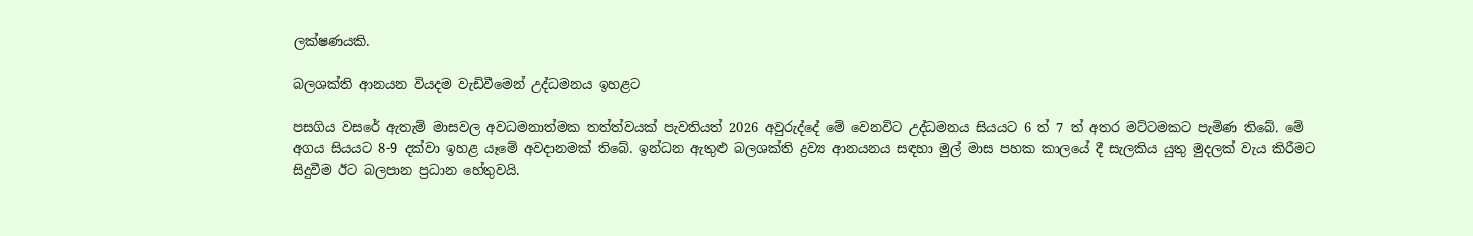ලක්ෂණයකි.

බලශක්ති ආනයන වියදම වැඩිවීමෙන් උද්ධමනය ඉහළට

පසගිය වසරේ ඇතැම් මාසවල අවධමනාත්මක තත්ත්වයක් පැවතියත් 2026 අවුරුද්දේ මේ වෙනවිට උද්ධමනය සියයට 6 ත් 7 ත් අතර මට්ටමකට පැමිණ තිබේ. මේ අගය සියයට 8-9 දක්වා ඉහළ යෑමේ අවදානමක් තිබේ. ඉන්ධන ඇතුළු බලශක්ති ද්‍රව්‍ය ආනයනය සඳහා මුල් මාස පහක කාලයේ දී සැලකිය යුතු මුදලක් වැය කිරීමට සිදුවීම ඊට බලපාන ප්‍රධාන හේතුවයි.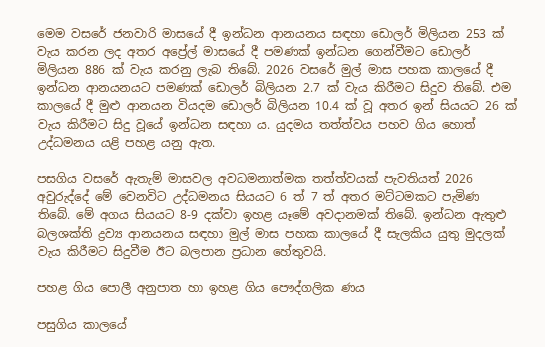මෙම වසරේ ජනවාරි මාසයේ දී ඉන්ධන ආනයනය සඳහා ඩොලර් මිලියන 253 ක් වැය කරන ලද අතර අප්‍රේල් මාසයේ දී පමණක් ඉන්ධන ගෙන්වීමට ඩොලර් මිලියන 886 ක් වැය කරනු ලැබ තිබේ. 2026 වසරේ මුල් මාස පහක කාලයේ දී ඉන්ධන ආනයනයට පමණක් ඩොලර් බිලියන 2.7 ක් වැය කිරීමට සිදුව තිබේ. එම කාලයේ දී මුළු ආනයන වියදම ඩොලර් බිලියන 10.4 ක් වූ අතර ඉන් සියයට 26 ක් වැය කිරීමට සිදු වූයේ ඉන්ධන සඳහා ය. යුදමය තත්ත්වය පහව ගිය හොත් උද්ධමනය යළි පහළ යනු ඇත.

පසගිය වසරේ ඇතැම් මාසවල අවධමනාත්මක තත්ත්වයක් පැවතියත් 2026 අවුරුද්දේ මේ වෙනවිට උද්ධමනය සියයට 6 ත් 7 ත් අතර මට්ටමකට පැමිණ තිබේ. මේ අගය සියයට 8-9 දක්වා ඉහළ යෑමේ අවදානමක් තිබේ. ඉන්ධන ඇතුළු බලශක්ති ද්‍රව්‍ය ආනයනය සඳහා මුල් මාස පහක කාලයේ දී සැලකිය යුතු මුදලක් වැය කිරීමට සිදුවීම ඊට බලපාන ප්‍රධාන හේතුවයි.

පහළ ගිය පොලී අනුපාත හා ඉහළ ගිය පෞද්ගලික ණය

පසුගිය කාලයේ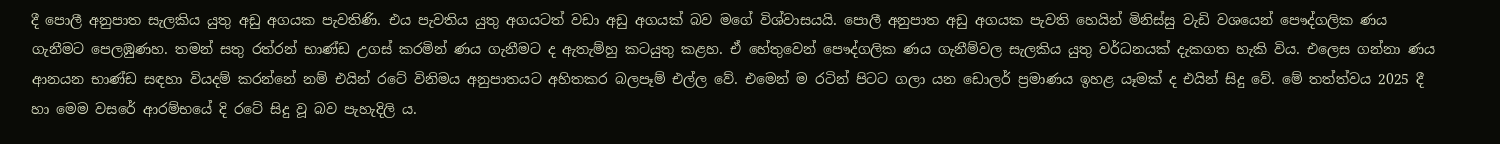දී පොලී අනුපාත සැලකිය යුතු අඩු අගයක පැවතිණි. එය පැවතිය යුතු අගයටත් වඩා අඩු අගයක් බව මගේ විශ්වාසයයි. පොලී අනුපාත අඩු අගයක පැවති හෙයින් මිනිස්සු වැඩි වශයෙන් පෞද්ගලික ණය ගැනීමට පෙලඹුණහ. තමන් සතු රත්රන් භාණ්ඩ උගස් කරමින් ණය ගැනීමට ද ඇතැම්හු කටයුතු කළහ. ඒ හේතුවෙන් පෞද්ගලික ණය ගැනීම්වල සැලකිය යුතු වර්ධනයක් දැකගත හැකි විය. එලෙස ගන්නා ණය ආනයන භාණ්ඩ සඳහා වියදම් කරන්නේ නම් එයින් රටේ විනිමය අනුපාතයට අහිතකර බලපෑම් එල්ල වේ. එමෙන් ම රටින් පිටට ගලා යන ඩොලර් ප්‍රමාණය ඉහළ යෑමක් ද එයින් සිදු වේ. මේ තත්ත්වය 2025 දී හා මෙම වසරේ ආරම්භයේ දි රටේ සිදු වූ බව පැහැදිලි ය.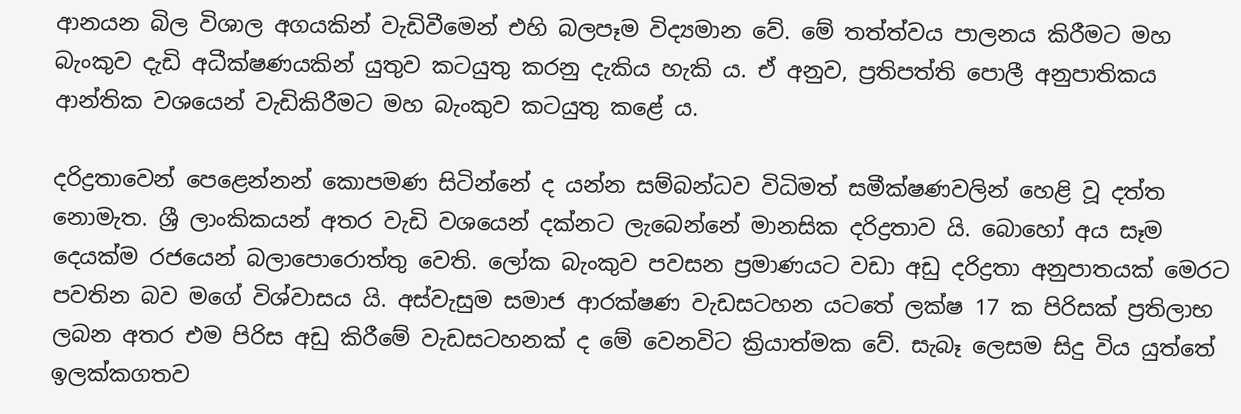ආනයන බිල විශාල අගයකින් වැඩිවීමෙන් එහි බලපෑම විද්‍යමාන වේ. මේ තත්ත්වය පාලනය කිරීමට මහ බැංකුව දැඩි අධීක්ෂණයකින් යුතුව කටයුතු කරනු දැකිය හැකි ය. ඒ අනුව, ප්‍රතිපත්ති පොලී අනුපාතිකය ආන්තික වශයෙන් වැඩිකිරීමට මහ බැංකුව කටයුතු කළේ ය.

දරිද්‍රතාවෙන් පෙළෙන්නන් කොපමණ සිටින්නේ ද යන්න සම්බන්ධව විධිමත් සමීක්ෂණවලින් හෙළි වූ දත්ත නොමැත. ශ්‍රී ලාංකිකයන් අතර වැඩි වශයෙන් දක්නට ලැබෙන්නේ මානසික දරිද්‍රතාව යි. බොහෝ අය සෑම දෙයක්ම රජයෙන් බලාපොරොත්තු වෙති. ලෝක බැංකුව පවසන ප්‍රමාණයට වඩා අඩු දරිද්‍රතා අනුපාතයක් මෙරට පවතින බව මගේ විශ්වාසය යි. අස්වැසුම සමාජ ආරක්ෂණ වැඩසටහන යටතේ ලක්ෂ 17 ක පිරිසක් ප්‍රතිලාභ ලබන අතර එම පිරිස අඩු කිරීමේ වැඩසටහනක් ද මේ වෙනවිට ක්‍රියාත්මක වේ. සැබෑ ලෙසම සිදු විය යුත්තේ ඉලක්කගතව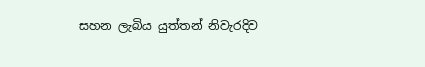සහන ලැබිය යුත්තන් නිවැරදිව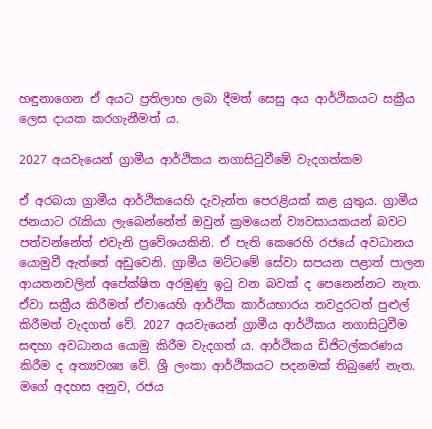හඳුනාගෙන ඒ අයට ප්‍රතිලාභ ලබා දීමත් සෙසු අය ආර්ථිකයට සක්‍රීය ලෙස දායක කරගැනීමත් ය.

2027 අයවැයෙන් ග්‍රාමීය ආර්ථිකය නගාසිටුවීමේ වැදගත්කම

ඒ අරබයා ග්‍රාමීය ආර්ථිකයෙහි දැවැන්ත පෙරළියක් කළ යුතුය. ග්‍රාමීය ජනයාට රැකියා ලැබෙන්නේත් ඔවුන් ක්‍රමයෙන් ව්‍යවසායකයන් බවට පත්වන්නේත් එවැනි ප්‍රවේශයකිනි. ඒ පැති කෙරෙහි රජයේ අවධානය යොමුවී ඇත්තේ අඩුවෙනි. ග්‍රාමීය මට්ටමේ සේවා සපයන පළාත් පාලන ආයතනවලින් අපේක්ෂිත අරමුණු ඉටු වන බවක් ද පෙනෙන්නට නැත. ඒවා සක්‍රීය කිරීමත් ඒවායෙහි ආර්ථික කාර්යභාරය තවදුරටත් පුළුල් කිරීමත් වැදගත් වේ. 2027 අයවැයෙන් ග්‍රාමීය ආර්ථිකය නගාසිටුවීම සඳහා අවධානය යොමු කිරීම වැදගත් ය. ආර්ථිකය ඩිජිටල්කරණය කිරීම ද අත්‍යවශ්‍ය වේ. ශ්‍රී ලංකා ආර්ථිකයට පදනමක් තිබුණේ නැත. මගේ අදහස අනුව, රජය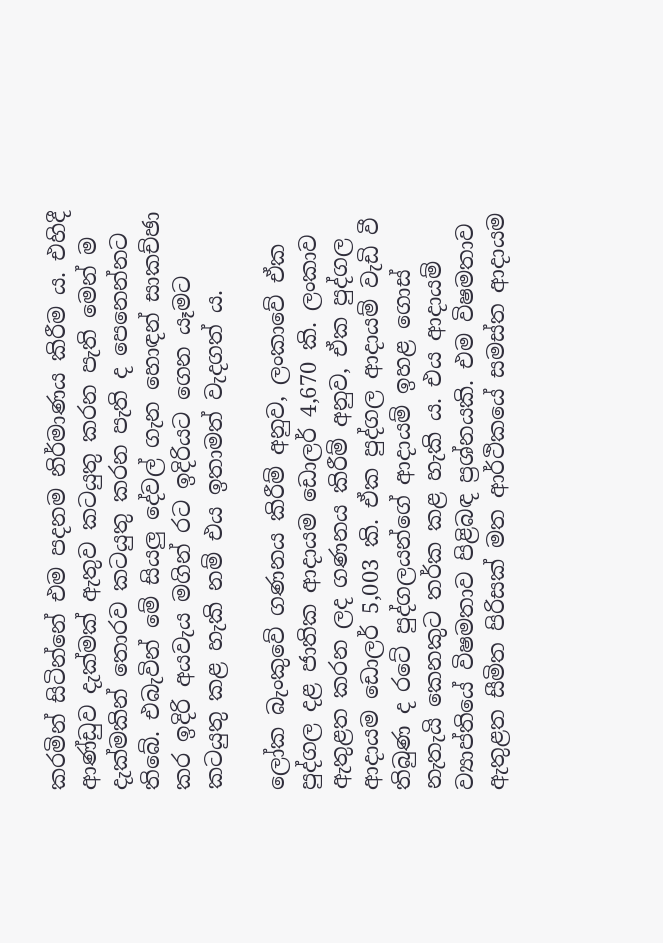කරමින් සිටින්නේ එම පදනම නිර්මාණය කිරීම ය. එහිදී ආණ්ඩුව දැක්මක් ඇතුව කටයුතු කරන පැති මෙන් ම දැක්මකින් තොරව කටයුතු කරන පැති ද පෙනෙන්නට තිබේ. එබැවින් මේ සියලු දේවල් ගැන හොඳන් සාකච්ඡා කර ඉදිරි අයවැය මගින් රට ඉදිරියට ගෙන යෑමට කටයුතු කළ හැකි නම් එය ඉතාමත් වැදගත් ය.

ලෝක බැංකුවේ ගණනය කිරීම් අනුව, ලංකාවේ ඒක පුද්ගල දළ ජාතික ආදායම ඩොලර් 4,670 කි. ලංකාව ඇතුළත කරන ලද ගණනය කිරීම් අනුව, ඒක පුද්ගල ආදායම ඩොලර් 5,003 කි. ඒක පුද්ගල ආදායම් වැඩි වී තිබුණ ද රටේ පුද්ගලයන්ගේ ආදායම් ඉහළ ගොස් නැතැයි කෙනකුට තර්ක කළ හැකි ය. එය ආදායම් ව්‍යාප්තියේ විෂමතාව පිළිබඳ ප්‍රශ්නයකි. එම විෂමතාව ඇතුළත සීමිත පිරිසක් මත ආර්ථිකයේ සමස්ත ආදායම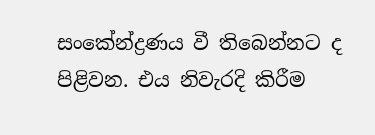සංකේන්ද්‍රණය වී තිබෙන්නට ද පිළිවන. එය නිවැරදි කිරීම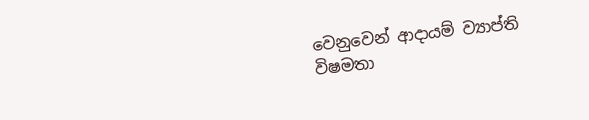වෙනුවෙන් ආදායම් ව්‍යාප්ති විෂමතා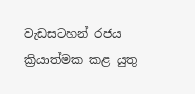වැඩසටහන් රජය ක්‍රියාත්මක කළ යුතු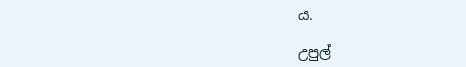ය.

උපුල්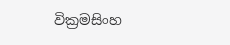වික්‍රමසිංහ